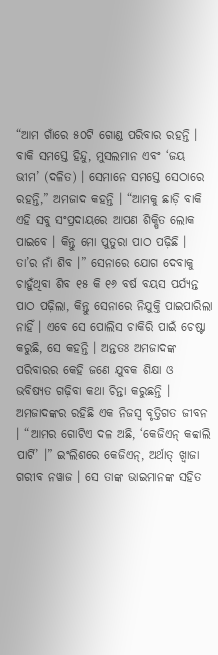“ଆମ ଗାଁରେ ୫୦ଟି ଗୋଣ୍ଡ ପରିବାର ରହନ୍ତି । ବାକି ସମସ୍ତେ ହିନ୍ଦୁ, ମୁସଲମାନ ଏବଂ ‘ଜୟ ଭୀମ’ (ଦଳିତ) । ସେମାନେ ସମସ୍ତେ ସେଠାରେ ରହନ୍ତି,” ଅମଜାଦ କହନ୍ତି । “ଆମକୁ ଛାଡ଼ି ବାକି ଏହି ସବୁ ସଂପ୍ରଦାୟରେ ଆପଣ ଶିକ୍ଷିତ ଲୋକ ପାଇବେ । କିନ୍ତୁ ମୋ ପୁତୁରା ପାଠ ପଢ଼ିଛି । ତା’ର ନାଁ ଶିବ ।” ସେନାରେ ଯୋଗ ଦେବାକୁ ଚାହୁଁଥିବା ଶିବ ୧୫ କି ୧୬ ବର୍ଷ ବୟସ ପର୍ଯ୍ୟନ୍ତ ପାଠ ପଢ଼ିଲା, କିନ୍ତୁ ସେନାରେ ନିଯୁକ୍ତି ପାଇପାରିଲା ନାହିଁ । ଏବେ ସେ ପୋଲିସ ଚାକିରି ପାଇଁ ଚେଷ୍ଟା କରୁଛି, ସେ କହନ୍ତି । ଅନ୍ତତଃ ଅମଜାଦଙ୍କ ପରିବାରର କେହି ଜଣେ ଯୁବକ ଶିକ୍ଷା ଓ ଭବିଷ୍ୟତ ଗଢ଼ିବା କଥା ଚିନ୍ତା କରୁଛନ୍ତି ।
ଅମଜାଦଙ୍କର ରହିଛି ଏକ ନିଜସ୍ୱ ବୃତ୍ତିଗତ ଜୀବନ । “ଆମର ଗୋଟିଏ ଦଳ ଅଛି, ‘କେଜିଏନ୍ କବ୍ବାଲି ପାର୍ଟି’ ।” ଇଂଲିଶରେ କେଜିଏନ୍, ଅର୍ଥାତ୍ ଖ୍ୱାଜା ଗରୀବ ନୱାଜ । ସେ ତାଙ୍କ ଭାଇମାନଙ୍କ ସହିତ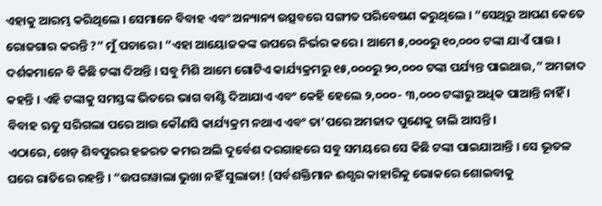ଏହାକୁ ଆରମ୍ଭ କରିଥିଲେ । ସେମାନେ ବିବାହ ଏବଂ ଅନ୍ୟାନ୍ୟ ଉତ୍ସବରେ ସଙ୍ଗୀତ ପରିବେଷଣ କରୁଥିଲେ । “ସେଥିରୁ ଆପଣ କେତେ ରୋଜଗାର କରନ୍ତି ?” ମୁଁ ପଚାରେ । “ଏହା ଆୟୋଜକଙ୍କ ଉପରେ ନିର୍ଭର କରେ । ଆମେ ୫,୦୦୦ରୁ ୧୦,୦୦୦ ଟଙ୍କା ଯାଏଁ ପାଉ । ଦର୍ଶକମାନେ ବି କିଛି ଟଙ୍କା ଦିଅନ୍ତି । ସବୁ ମିଶି ଆମେ ଗୋଟିଏ କାର୍ଯ୍ୟକ୍ରମରୁ ୧୫,୦୦୦ରୁ ୨୦,୦୦୦ ଟଙ୍କା ପର୍ଯ୍ୟନ୍ତ ପାଇଥାଉ,” ଅମଜାଦ କହନ୍ତି । ଏହି ଟଙ୍କାକୁ ସମସ୍ତଙ୍କ ଭିତରେ ଭାଗ ବାଣ୍ଟି ଦିଆଯାଏ ଏବଂ କେହି ହେଲେ ୨,୦୦୦- ୩,୦୦୦ ଟଙ୍କାରୁ ଅଧିକ ପାଆନ୍ତି ନାହିଁ । ବିବାହ ଋତୁ ସରିଗଲା ପରେ ଆଉ କୌଣସି କାର୍ଯ୍ୟକ୍ରମ ନଥାଏ ଏବଂ ତା’ପରେ ଅମଜାଦ ପୁଣେକୁ ଚାଲି ଆସନ୍ତି।
ଏଠାରେ, ଖେଡ଼ ଶିବପୁରର ହଜରତ କମର ଅଲି ଦୁର୍ବେଶ ଦରଗାହରେ ସବୁ ସମୟରେ ସେ କିଛି ଟଙ୍କା ପାଇଯାଆନ୍ତି । ସେ ଭୂତଳ ଘରେ ରାତିରେ ରହନ୍ତି । “ଉପରୱାଲା ଭୁଖା ନହିଁ ସୁଲାତା! (ସର୍ବଶକ୍ତିମାନ ଈଶ୍ପର କାହାରିକୁ ଭୋକରେ ଶୋଇବାକୁ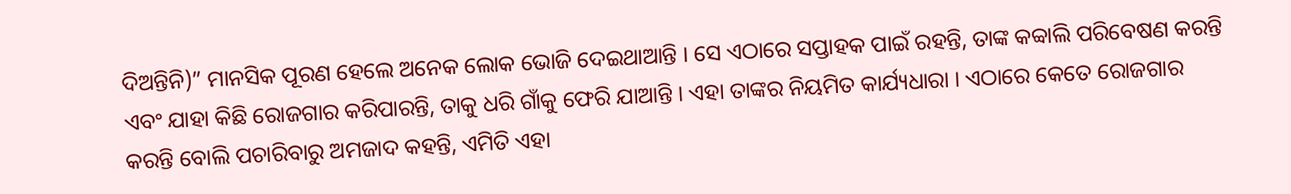ଦିଅନ୍ତିନି)” ମାନସିକ ପୂରଣ ହେଲେ ଅନେକ ଲୋକ ଭୋଜି ଦେଇଥାଆନ୍ତି । ସେ ଏଠାରେ ସପ୍ତାହକ ପାଇଁ ରହନ୍ତି, ତାଙ୍କ କବ୍ବାଲି ପରିବେଷଣ କରନ୍ତି ଏବଂ ଯାହା କିଛି ରୋଜଗାର କରିପାରନ୍ତି, ତାକୁ ଧରି ଗାଁକୁ ଫେରି ଯାଆନ୍ତି । ଏହା ତାଙ୍କର ନିୟମିତ କାର୍ଯ୍ୟଧାରା । ଏଠାରେ କେତେ ରୋଜଗାର କରନ୍ତି ବୋଲି ପଚାରିବାରୁ ଅମଜାଦ କହନ୍ତି, ଏମିତି ଏହା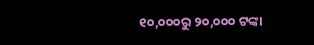୧୦,୦୦୦ରୁ ୨୦,୦୦୦ ଟଙ୍କା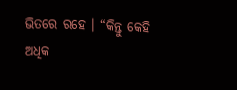ଭିତରେ ରହେ । “କିନ୍ତୁ କେହି ଅଧିକ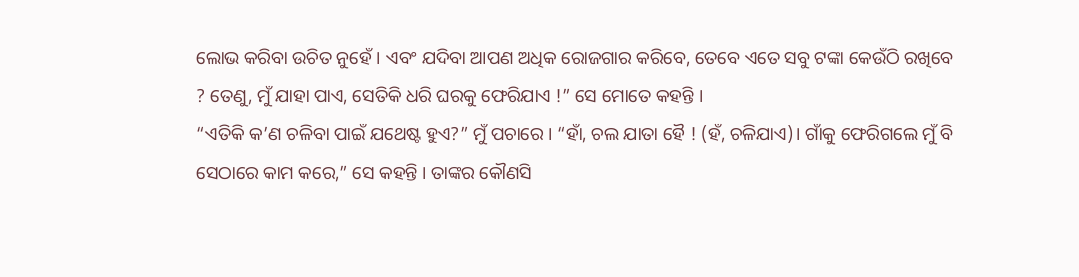ଲୋଭ କରିବା ଉଚିତ ନୁହେଁ । ଏବଂ ଯଦିବା ଆପଣ ଅଧିକ ରୋଜଗାର କରିବେ, ତେବେ ଏତେ ସବୁ ଟଙ୍କା କେଉଁଠି ରଖିବେ ? ତେଣୁ, ମୁଁ ଯାହା ପାଏ, ସେତିକି ଧରି ଘରକୁ ଫେରିଯାଏ !” ସେ ମୋତେ କହନ୍ତି ।
“ଏତିକି କ’ଣ ଚଳିବା ପାଇଁ ଯଥେଷ୍ଟ ହୁଏ?” ମୁଁ ପଚାରେ । “ହାଁ, ଚଲ ଯାତା ହୈ ! (ହଁ, ଚଳିଯାଏ)। ଗାଁକୁ ଫେରିଗଲେ ମୁଁ ବି ସେଠାରେ କାମ କରେ,” ସେ କହନ୍ତି । ତାଙ୍କର କୌଣସି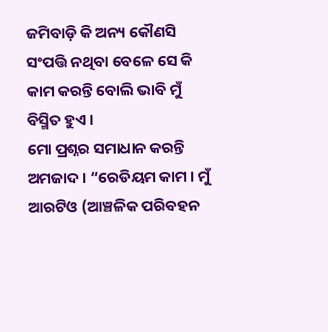ଜମିବାଡ଼ି କି ଅନ୍ୟ କୌଣସି ସଂପତ୍ତି ନଥିବା ବେଳେ ସେ କି କାମ କରନ୍ତି ବୋଲି ଭାବି ମୁଁ ବିସ୍ମିତ ହୁଏ ।
ମୋ ପ୍ରଶ୍ନର ସମାଧାନ କରନ୍ତି ଅମଜାଦ । “ରେଡିୟମ କାମ । ମୁଁ ଆରଟିଓ (ଆଞ୍ଚଳିକ ପରିବହନ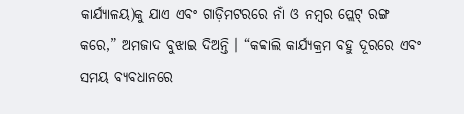କାର୍ଯ୍ୟାଳୟ)କୁ ଯାଏ ଏବଂ ଗାଡ଼ିମଟରରେ ନାଁ ଓ ନମ୍ବର ପ୍ଲେଟ୍ ରଙ୍ଗ କରେ,” ଅମଜାଦ ବୁଝାଇ ଦିଅନ୍ତି । “କବ୍ବାଲି କାର୍ଯ୍ୟକ୍ରମ ବହୁ ଦୂରରେ ଏବଂ ସମୟ ବ୍ୟବଧାନରେ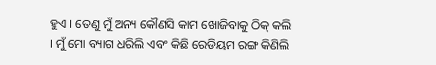ହୁଏ । ତେଣୁ ମୁଁ ଅନ୍ୟ କୌଣସି କାମ ଖୋଜିବାକୁ ଠିକ୍ କଲି । ମୁଁ ମୋ ବ୍ୟାଗ ଧରିଲି ଏବଂ କିଛି ରେଡିୟମ ରଙ୍ଗ କିଣିଲି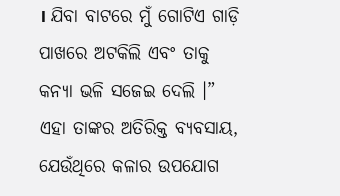। ଯିବା ବାଟରେ ମୁଁ ଗୋଟିଏ ଗାଡ଼ି ପାଖରେ ଅଟକିଲି ଏବଂ ତାକୁ କନ୍ୟା ଭଳି ସଜେଇ ଦେଲି ।” ଏହା ତାଙ୍କର ଅତିରିକ୍ତ ବ୍ୟବସାୟ, ଯେଉଁଥିରେ କଳାର ଉପଯୋଗ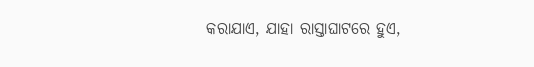କରାଯାଏ, ଯାହା ରାସ୍ତାଘାଟରେ ହୁଏ,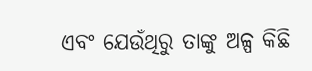ଏବଂ ଯେଉଁଥିରୁ ତାଙ୍କୁ ଅଳ୍ପ କିଛି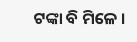ଟଙ୍କା ବି ମିଳେ ।